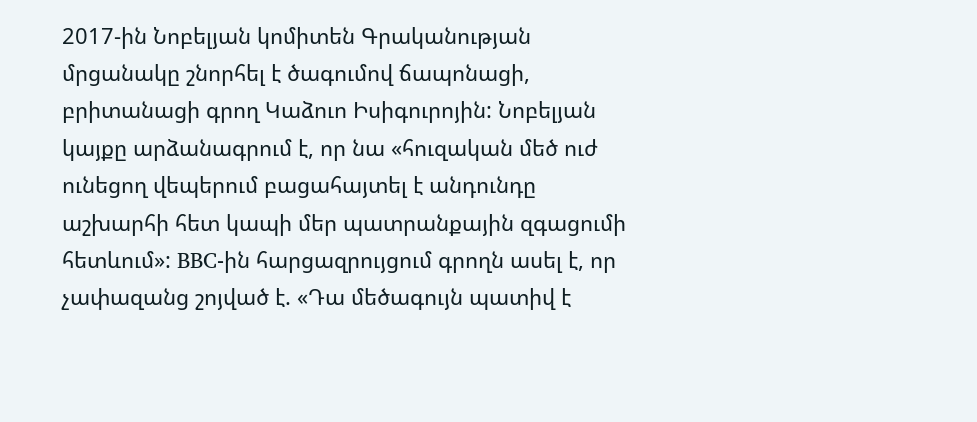2017-ին Նոբելյան կոմիտեն Գրականության մրցանակը շնորհել է ծագումով ճապոնացի, բրիտանացի գրող Կաձուո Իսիգուրոյին: Նոբելյան կայքը արձանագրում է, որ նա «հուզական մեծ ուժ ունեցող վեպերում բացահայտել է անդունդը աշխարհի հետ կապի մեր պատրանքային զգացումի հետևում»: BBC-ին հարցազրույցում գրողն ասել է, որ չափազանց շոյված է. «Դա մեծագույն պատիվ է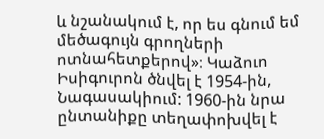և նշանակում է, որ ես գնում եմ մեծագույն գրողների ոտնահետքերով»։ Կաձուո Իսիգուրոն ծնվել է 1954-ին, Նագասակիում: 1960-ին նրա ընտանիքը տեղափոխվել է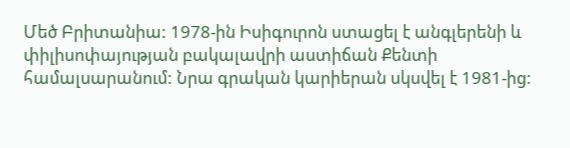Մեծ Բրիտանիա: 1978-ին Իսիգուրոն ստացել է անգլերենի և փիլիսոփայության բակալավրի աստիճան Քենտի համալսարանում: Նրա գրական կարիերան սկսվել է 1981-ից: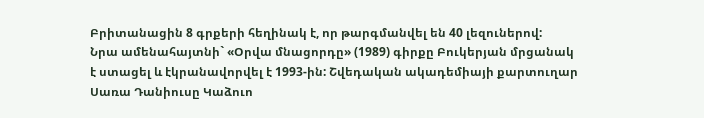Բրիտանացին 8 գրքերի հեղինակ է, որ թարգմանվել են 40 լեզուներով:
Նրա ամենահայտնի` «Օրվա մնացորդը» (1989) գիրքը Բուկերյան մրցանակ է ստացել և էկրանավորվել է 1993-ին: Շվեդական ակադեմիայի քարտուղար Սառա Դանիուսը Կաձուո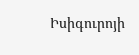Իսիգուրոյի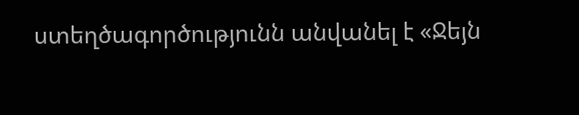ստեղծագործությունն անվանել է «Ջեյն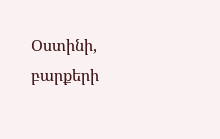Օստինի, բարքերի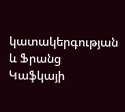կատակերգության և Ֆրանց Կաֆկայի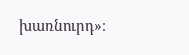խառնուրդ»։